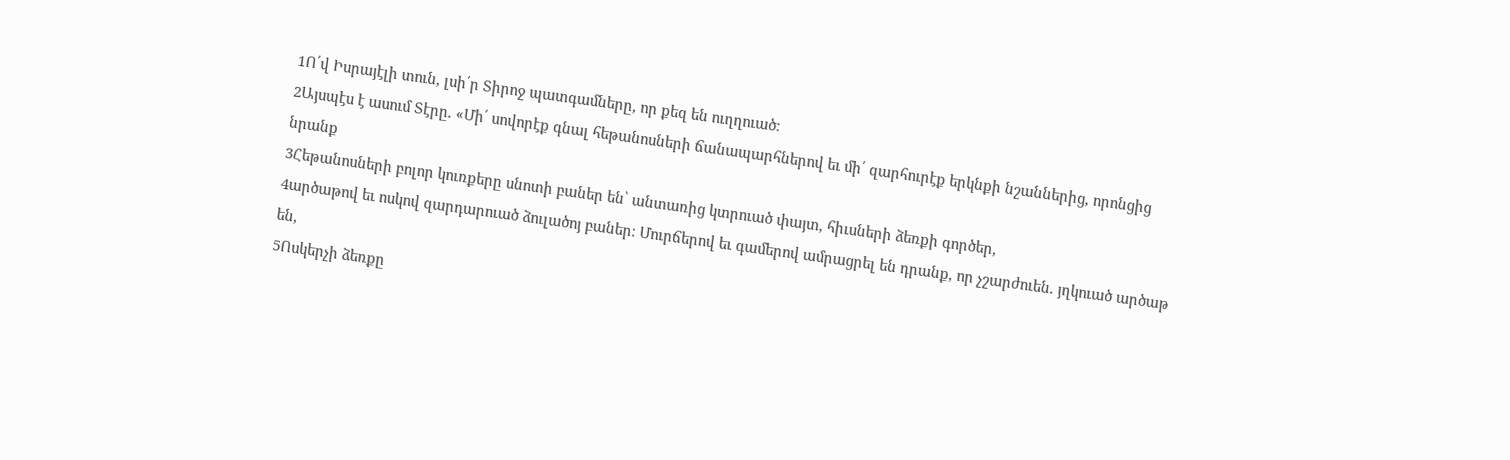1Ո՛վ Իսրայէլի տուն, լսի՛ր Տիրոջ պատգամները, որ քեզ են ուղղուած։
2Այսպէս է ասում Տէրը. «Մի՛ սովորէք գնալ հեթանոսների ճանապարհներով եւ մի՛ զարհուրէք երկնքի նշաններից, որոնցից նրանք
3Հեթանոսների բոլոր կուռքերը սնոտի բաներ են՝ անտառից կտրուած փայտ, հիւսների ձեռքի գործեր,
4արծաթով եւ ոսկով զարդարուած ձուլածոյ բաներ։ Մուրճերով եւ գամերով ամրացրել են դրանք, որ չշարժուեն. յղկուած արծաթ են,
5Ոսկերչի ձեռքը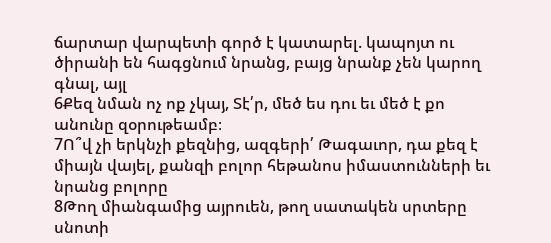ճարտար վարպետի գործ է կատարել. կապոյտ ու ծիրանի են հագցնում նրանց, բայց նրանք չեն կարող գնալ, այլ
6Քեզ նման ոչ ոք չկայ, Տէ՛ր, մեծ ես դու եւ մեծ է քո անունը զօրութեամբ։
7Ո՞վ չի երկնչի քեզնից, ազգերի՛ Թագաւոր, դա քեզ է միայն վայել, քանզի բոլոր հեթանոս իմաստունների եւ նրանց բոլորը
8Թող միանգամից այրուեն, թող սատակեն սրտերը սնոտի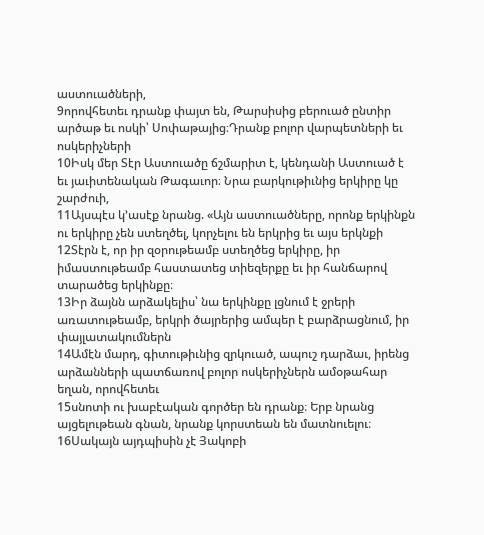աստուածների,
9որովհետեւ դրանք փայտ են, Թարսիսից բերուած ընտիր արծաթ եւ ոսկի՝ Սոփաթայից։Դրանք բոլոր վարպետների եւ ոսկերիչների
10Իսկ մեր Տէր Աստուածը ճշմարիտ է, կենդանի Աստուած է եւ յաւիտենական Թագաւոր։ Նրա բարկութիւնից երկիրը կը շարժուի,
11Այսպէս կ՚ասէք նրանց. «Այն աստուածները, որոնք երկինքն ու երկիրը չեն ստեղծել, կորչելու են երկրից եւ այս երկնքի
12Տէրն է, որ իր զօրութեամբ ստեղծեց երկիրը, իր իմաստութեամբ հաստատեց տիեզերքը եւ իր հանճարով տարածեց երկինքը։
13Իր ձայնն արձակելիս՝ նա երկինքը լցնում է ջրերի առատութեամբ, երկրի ծայրերից ամպեր է բարձրացնում, իր փայլատակումներն
14Ամէն մարդ, գիտութիւնից զրկուած, ապուշ դարձաւ, իրենց արձանների պատճառով բոլոր ոսկերիչներն ամօթահար եղան, որովհետեւ
15սնոտի ու խաբէական գործեր են դրանք։ Երբ նրանց այցելութեան գնան, նրանք կորստեան են մատնուելու։
16Սակայն այդպիսին չէ Յակոբի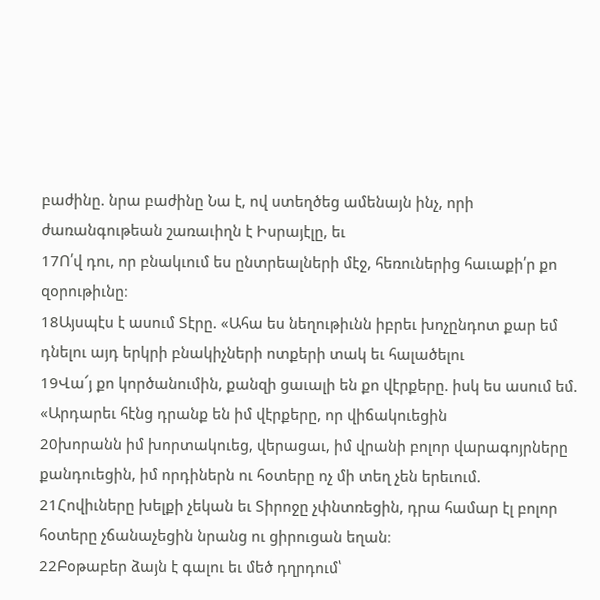բաժինը. նրա բաժինը Նա է, ով ստեղծեց ամենայն ինչ, որի ժառանգութեան շառաւիղն է Իսրայէլը, եւ
17Ո՛վ դու, որ բնակւում ես ընտրեալների մէջ, հեռուներից հաւաքի՛ր քո զօրութիւնը։
18Այսպէս է ասում Տէրը. «Ահա ես նեղութիւնն իբրեւ խոչընդոտ քար եմ դնելու այդ երկրի բնակիչների ոտքերի տակ եւ հալածելու
19Վա՜յ քո կործանումին, քանզի ցաւալի են քո վէրքերը. իսկ ես ասում եմ. «Արդարեւ հէնց դրանք են իմ վէրքերը, որ վիճակուեցին
20խորանն իմ խորտակուեց, վերացաւ, իմ վրանի բոլոր վարագոյրները քանդուեցին, իմ որդիներն ու հօտերը ոչ մի տեղ չեն երեւում.
21Հովիւները խելքի չեկան եւ Տիրոջը չփնտռեցին, դրա համար էլ բոլոր հօտերը չճանաչեցին նրանց ու ցիրուցան եղան։
22Բօթաբեր ձայն է գալու եւ մեծ դղրդում՝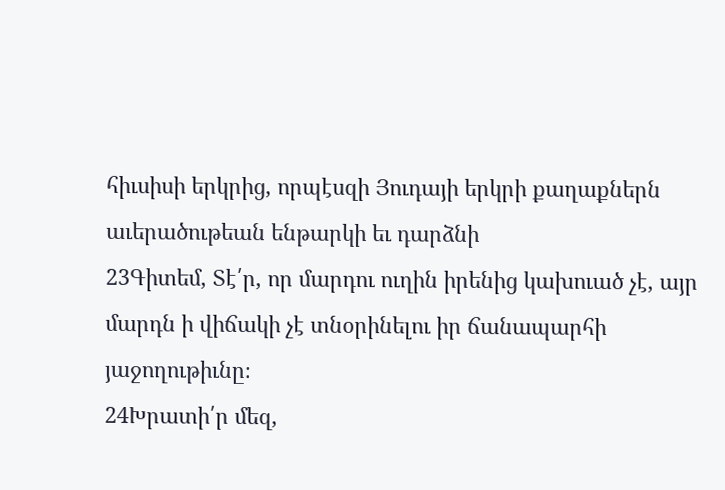հիւսիսի երկրից, որպէսզի Յուդայի երկրի քաղաքներն աւերածութեան ենթարկի եւ դարձնի
23Գիտեմ, Տէ՛ր, որ մարդու ուղին իրենից կախուած չէ, այր մարդն ի վիճակի չէ տնօրինելու իր ճանապարհի յաջողութիւնը։
24Խրատի՛ր մեզ,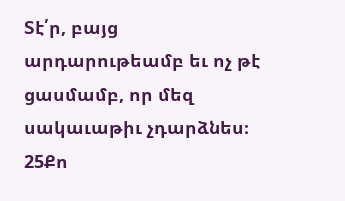Տէ՛ր, բայց արդարութեամբ եւ ոչ թէ ցասմամբ, որ մեզ սակաւաթիւ չդարձնես։
25Քո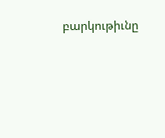բարկութիւնը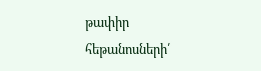թափիր հեթանոսների՛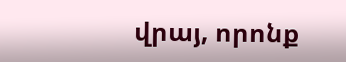վրայ, որոնք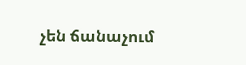չեն ճանաչում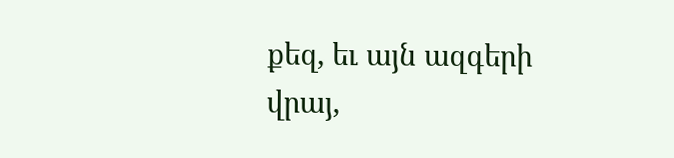քեզ, եւ այն ազգերի վրայ,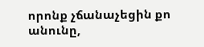որոնք չճանաչեցին քո անունը,